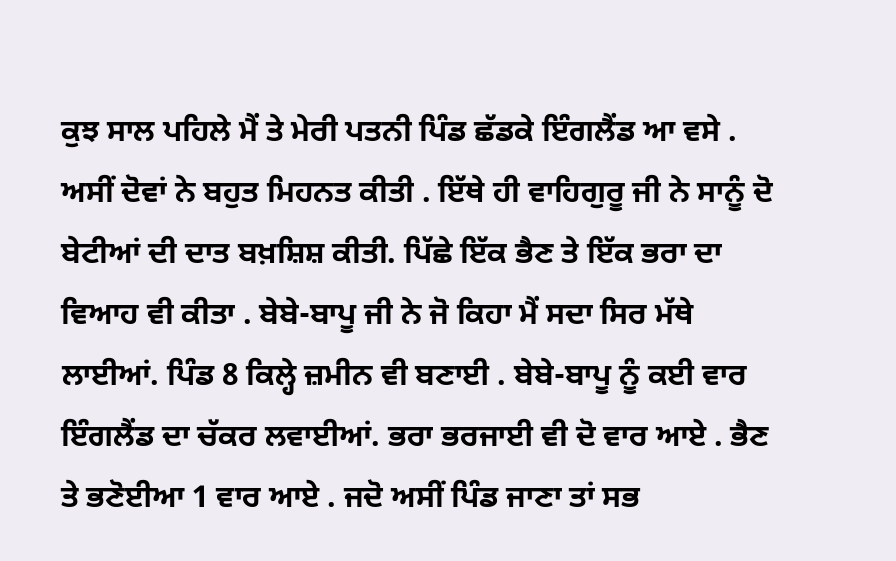ਕੁਝ ਸਾਲ ਪਹਿਲੇ ਮੈਂ ਤੇ ਮੇਰੀ ਪਤਨੀ ਪਿੰਡ ਛੱਡਕੇ ਇੰਗਲੈਂਡ ਆ ਵਸੇ . ਅਸੀਂ ਦੋਵਾਂ ਨੇ ਬਹੁਤ ਮਿਹਨਤ ਕੀਤੀ . ਇੱਥੇ ਹੀ ਵਾਹਿਗੁਰੂ ਜੀ ਨੇ ਸਾਨੂੰ ਦੋ ਬੇਟੀਆਂ ਦੀ ਦਾਤ ਬਖ਼ਸ਼ਿਸ਼ ਕੀਤੀ. ਪਿੱਛੇ ਇੱਕ ਭੈਣ ਤੇ ਇੱਕ ਭਰਾ ਦਾ ਵਿਆਹ ਵੀ ਕੀਤਾ . ਬੇਬੇ-ਬਾਪੂ ਜੀ ਨੇ ਜੋ ਕਿਹਾ ਮੈਂ ਸਦਾ ਸਿਰ ਮੱਥੇ ਲਾਈਆਂ. ਪਿੰਡ 8 ਕਿਲ੍ਹੇ ਜ਼ਮੀਨ ਵੀ ਬਣਾਈ . ਬੇਬੇ-ਬਾਪੂ ਨੂੰ ਕਈ ਵਾਰ ਇੰਗਲੈਂਡ ਦਾ ਚੱਕਰ ਲਵਾਈਆਂ. ਭਰਾ ਭਰਜਾਈ ਵੀ ਦੋ ਵਾਰ ਆਏ . ਭੈਣ ਤੇ ਭਣੋਈਆ 1 ਵਾਰ ਆਏ . ਜਦੋ ਅਸੀਂ ਪਿੰਡ ਜਾਣਾ ਤਾਂ ਸਭ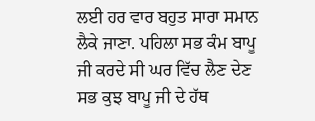ਲਈ ਹਰ ਵਾਰ ਬਹੁਤ ਸਾਰਾ ਸਮਾਨ ਲੈਕੇ ਜਾਣਾ. ਪਹਿਲਾ ਸਭ ਕੰਮ ਬਾਪੂ ਜੀ ਕਰਦੇ ਸੀ ਘਰ ਵਿੱਚ ਲੈਣ ਦੇਣ ਸਭ ਕੁਝ ਬਾਪੂ ਜੀ ਦੇ ਹੱਥ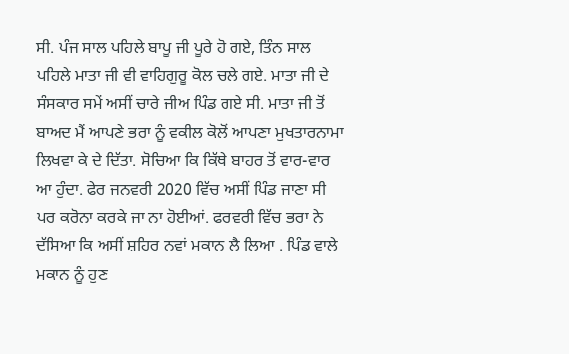ਸੀ. ਪੰਜ ਸਾਲ ਪਹਿਲੇ ਬਾਪੂ ਜੀ ਪੂਰੇ ਹੋ ਗਏ, ਤਿੰਨ ਸਾਲ ਪਹਿਲੇ ਮਾਤਾ ਜੀ ਵੀ ਵਾਹਿਗੁਰੂ ਕੋਲ ਚਲੇ ਗਏ. ਮਾਤਾ ਜੀ ਦੇ ਸੰਸਕਾਰ ਸਮੇਂ ਅਸੀਂ ਚਾਰੇ ਜੀਅ ਪਿੰਡ ਗਏ ਸੀ. ਮਾਤਾ ਜੀ ਤੋਂ ਬਾਅਦ ਮੈਂ ਆਪਣੇ ਭਰਾ ਨੂੰ ਵਕੀਲ ਕੋਲੋਂ ਆਪਣਾ ਮੁਖਤਾਰਨਾਮਾ ਲਿਖਵਾ ਕੇ ਦੇ ਦਿੱਤਾ. ਸੋਚਿਆ ਕਿ ਕਿੱਥੇ ਬਾਹਰ ਤੋਂ ਵਾਰ-ਵਾਰ ਆ ਹੁੰਦਾ. ਫੇਰ ਜਨਵਰੀ 2020 ਵਿੱਚ ਅਸੀਂ ਪਿੰਡ ਜਾਣਾ ਸੀ ਪਰ ਕਰੋਨਾ ਕਰਕੇ ਜਾ ਨਾ ਹੋਈਆਂ. ਫਰਵਰੀ ਵਿੱਚ ਭਰਾ ਨੇ ਦੱਸਿਆ ਕਿ ਅਸੀਂ ਸ਼ਹਿਰ ਨਵਾਂ ਮਕਾਨ ਲੈ ਲਿਆ . ਪਿੰਡ ਵਾਲੇ ਮਕਾਨ ਨੂੰ ਹੁਣ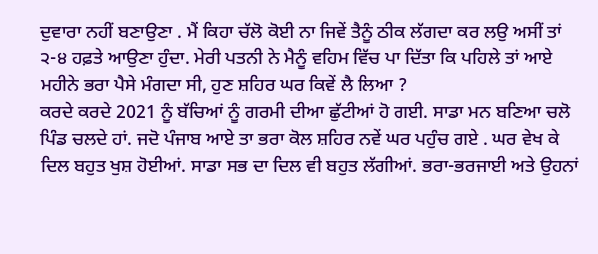ਦੁਵਾਰਾ ਨਹੀਂ ਬਣਾਉਣਾ . ਮੈਂ ਕਿਹਾ ਚੱਲੋ ਕੋਈ ਨਾ ਜਿਵੇਂ ਤੈਨੂੰ ਠੀਕ ਲੱਗਦਾ ਕਰ ਲਉ ਅਸੀਂ ਤਾਂ ੨-੪ ਹਫ਼ਤੇ ਆਉਣਾ ਹੁੰਦਾ. ਮੇਰੀ ਪਤਨੀ ਨੇ ਮੈਨੂੰ ਵਹਿਮ ਵਿੱਚ ਪਾ ਦਿੱਤਾ ਕਿ ਪਹਿਲੇ ਤਾਂ ਆਏ ਮਹੀਨੇ ਭਰਾ ਪੈਸੇ ਮੰਗਦਾ ਸੀ, ਹੁਣ ਸ਼ਹਿਰ ਘਰ ਕਿਵੇਂ ਲੈ ਲਿਆ ?
ਕਰਦੇ ਕਰਦੇ 2021 ਨੂੰ ਬੱਚਿਆਂ ਨੂੰ ਗਰਮੀ ਦੀਆ ਛੁੱਟੀਆਂ ਹੋ ਗਈ. ਸਾਡਾ ਮਨ ਬਣਿਆ ਚਲੋ ਪਿੰਡ ਚਲਦੇ ਹਾਂ. ਜਦੋ ਪੰਜਾਬ ਆਏ ਤਾ ਭਰਾ ਕੋਲ ਸ਼ਹਿਰ ਨਵੇਂ ਘਰ ਪਹੁੰਚ ਗਏ . ਘਰ ਵੇਖ ਕੇ ਦਿਲ ਬਹੁਤ ਖੁਸ਼ ਹੋਈਆਂ. ਸਾਡਾ ਸਭ ਦਾ ਦਿਲ ਵੀ ਬਹੁਤ ਲੱਗੀਆਂ. ਭਰਾ-ਭਰਜਾਈ ਅਤੇ ਉਹਨਾਂ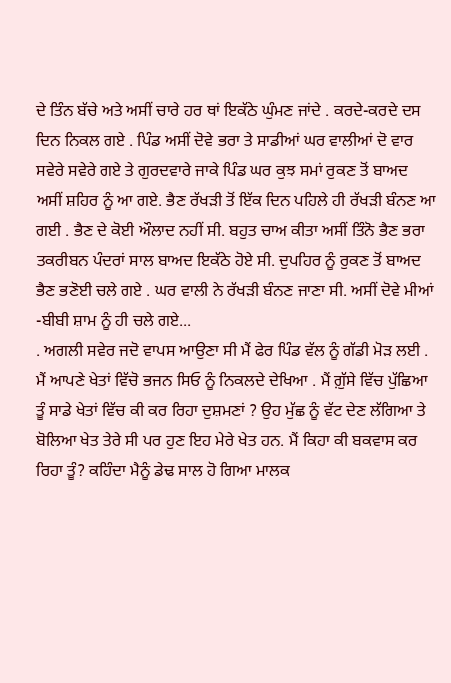ਦੇ ਤਿੰਨ ਬੱਚੇ ਅਤੇ ਅਸੀਂ ਚਾਰੇ ਹਰ ਥਾਂ ਇਕੱਠੇ ਘੁੰਮਣ ਜਾਂਦੇ . ਕਰਦੇ-ਕਰਦੇ ਦਸ ਦਿਨ ਨਿਕਲ ਗਏ . ਪਿੰਡ ਅਸੀਂ ਦੋਵੇ ਭਰਾ ਤੇ ਸਾਡੀਆਂ ਘਰ ਵਾਲੀਆਂ ਦੋ ਵਾਰ ਸਵੇਰੇ ਸਵੇਰੇ ਗਏ ਤੇ ਗੁਰਦਵਾਰੇ ਜਾਕੇ ਪਿੰਡ ਘਰ ਕੁਝ ਸਮਾਂ ਰੁਕਣ ਤੋਂ ਬਾਅਦ ਅਸੀਂ ਸ਼ਹਿਰ ਨੂੰ ਆ ਗਏ. ਭੈਣ ਰੱਖੜੀ ਤੋਂ ਇੱਕ ਦਿਨ ਪਹਿਲੇ ਹੀ ਰੱਖੜੀ ਬੰਨਣ ਆ ਗਈ . ਭੈਣ ਦੇ ਕੋਈ ਔਲਾਦ ਨਹੀਂ ਸੀ. ਬਹੁਤ ਚਾਅ ਕੀਤਾ ਅਸੀਂ ਤਿੰਨੋ ਭੈਣ ਭਰਾ ਤਕਰੀਬਨ ਪੰਦਰਾਂ ਸਾਲ ਬਾਅਦ ਇਕੱਠੇ ਹੋਏ ਸੀ. ਦੁਪਹਿਰ ਨੂੰ ਰੁਕਣ ਤੋਂ ਬਾਅਦ ਭੈਣ ਭਣੋਈ ਚਲੇ ਗਏ . ਘਰ ਵਾਲੀ ਨੇ ਰੱਖੜੀ ਬੰਨਣ ਜਾਣਾ ਸੀ. ਅਸੀਂ ਦੋਵੇ ਮੀਆਂ -ਬੀਬੀ ਸ਼ਾਮ ਨੂੰ ਹੀ ਚਲੇ ਗਏ...
. ਅਗਲੀ ਸਵੇਰ ਜਦੋ ਵਾਪਸ ਆਉਣਾ ਸੀ ਮੈਂ ਫੇਰ ਪਿੰਡ ਵੱਲ ਨੂੰ ਗੱਡੀ ਮੋੜ ਲਈ . ਮੈਂ ਆਪਣੇ ਖੇਤਾਂ ਵਿੱਚੋ ਭਜਨ ਸਿਓ ਨੂੰ ਨਿਕਲਦੇ ਦੇਖਿਆ . ਮੈਂ ਗ਼ੁੱਸੇ ਵਿੱਚ ਪੁੱਛਿਆ ਤੂੰ ਸਾਡੇ ਖੇਤਾਂ ਵਿੱਚ ਕੀ ਕਰ ਰਿਹਾ ਦੁਸ਼ਮਣਾਂ ? ਉਹ ਮੁੱਛ ਨੂੰ ਵੱਟ ਦੇਣ ਲੱਗਿਆ ਤੇ ਬੋਲਿਆ ਖੇਤ ਤੇਰੇ ਸੀ ਪਰ ਹੁਣ ਇਹ ਮੇਰੇ ਖੇਤ ਹਨ. ਮੈਂ ਕਿਹਾ ਕੀ ਬਕਵਾਸ ਕਰ ਰਿਹਾ ਤੂੰ? ਕਹਿੰਦਾ ਮੈਨੂੰ ਡੇਢ ਸਾਲ ਹੋ ਗਿਆ ਮਾਲਕ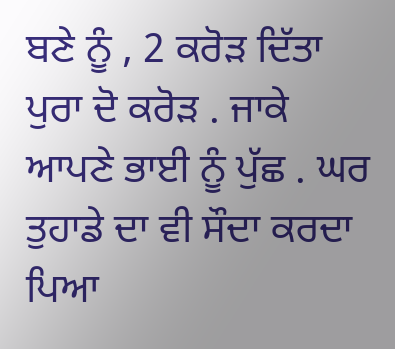ਬਣੇ ਨੂੰ , 2 ਕਰੋੜ ਦਿੱਤਾ ਪੁਰਾ ਦੋ ਕਰੋੜ . ਜਾਕੇ ਆਪਣੇ ਭਾਈ ਨੂੰ ਪੁੱਛ . ਘਰ ਤੁਹਾਡੇ ਦਾ ਵੀ ਸੌਦਾ ਕਰਦਾ ਪਿਆ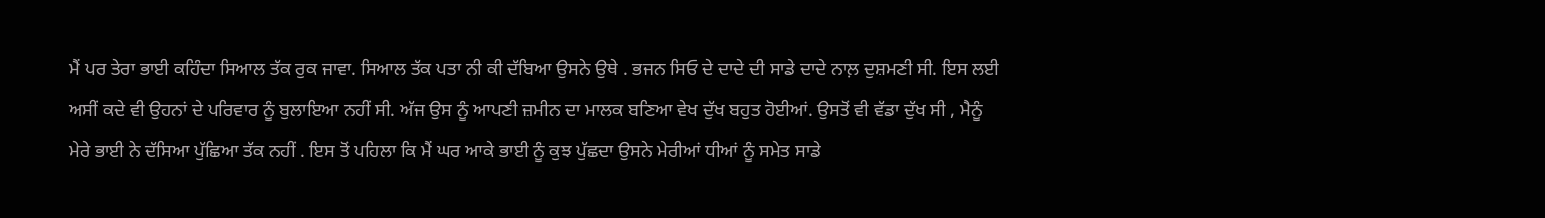ਮੈਂ ਪਰ ਤੇਰਾ ਭਾਈ ਕਹਿੰਦਾ ਸਿਆਲ ਤੱਕ ਰੁਕ ਜਾਵਾ. ਸਿਆਲ ਤੱਕ ਪਤਾ ਨੀ ਕੀ ਦੱਬਿਆ ਉਸਨੇ ਉਥੇ . ਭਜਨ ਸਿਓ ਦੇ ਦਾਦੇ ਦੀ ਸਾਡੇ ਦਾਦੇ ਨਾਲ਼ ਦੁਸ਼ਮਣੀ ਸੀ. ਇਸ ਲਈ ਅਸੀਂ ਕਦੇ ਵੀ ਉਹਨਾਂ ਦੇ ਪਰਿਵਾਰ ਨੂੰ ਬੁਲਾਇਆ ਨਹੀਂ ਸੀ. ਅੱਜ ਉਸ ਨੂੰ ਆਪਣੀ ਜ਼ਮੀਨ ਦਾ ਮਾਲਕ ਬਣਿਆ ਵੇਖ ਦੁੱਖ ਬਹੁਤ ਹੋਈਆਂ. ਉਸਤੋਂ ਵੀ ਵੱਡਾ ਦੁੱਖ ਸੀ , ਮੈਨੂੰ ਮੇਰੇ ਭਾਈ ਨੇ ਦੱਸਿਆ ਪੁੱਛਿਆ ਤੱਕ ਨਹੀਂ . ਇਸ ਤੋਂ ਪਹਿਲਾ ਕਿ ਮੈਂ ਘਰ ਆਕੇ ਭਾਈ ਨੂੰ ਕੁਝ ਪੁੱਛਦਾ ਉਸਨੇ ਮੇਰੀਆਂ ਧੀਆਂ ਨੂੰ ਸਮੇਤ ਸਾਡੇ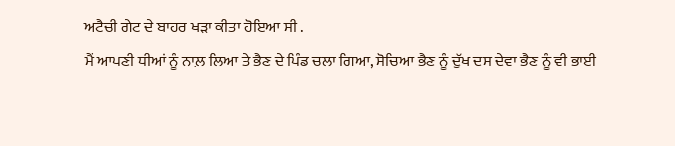ਅਟੈਚੀ ਗੇਟ ਦੇ ਬਾਹਰ ਖੜਾ ਕੀਤਾ ਹੋਇਆ ਸੀ .
ਮੈਂ ਆਪਣੀ ਧੀਆਂ ਨੂੰ ਨਾਲ਼ ਲਿਆ ਤੇ ਭੈਣ ਦੇ ਪਿੰਡ ਚਲਾ ਗਿਆ, ਸੋਚਿਆ ਭੈਣ ਨੂੰ ਦੁੱਖ ਦਸ ਦੇਵਾ ਭੈਣ ਨੂੰ ਵੀ ਭਾਈ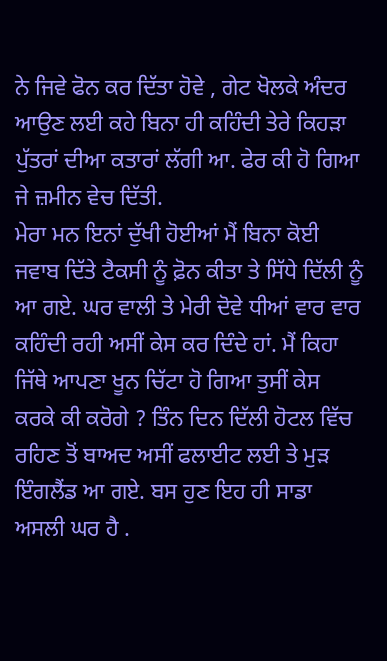ਨੇ ਜਿਵੇ ਫੋਨ ਕਰ ਦਿੱਤਾ ਹੋਵੇ , ਗੇਟ ਖੋਲਕੇ ਅੰਦਰ ਆਉਣ ਲਈ ਕਹੇ ਬਿਨਾ ਹੀ ਕਹਿੰਦੀ ਤੇਰੇ ਕਿਹੜਾ ਪੁੱਤਰਾਂ ਦੀਆ ਕਤਾਰਾਂ ਲੱਗੀ ਆ. ਫੇਰ ਕੀ ਹੋ ਗਿਆ ਜੇ ਜ਼ਮੀਨ ਵੇਚ ਦਿੱਤੀ.
ਮੇਰਾ ਮਨ ਇਨਾਂ ਦੁੱਖੀ ਹੋਈਆਂ ਮੈਂ ਬਿਨਾ ਕੋਈ ਜਵਾਬ ਦਿੱਤੇ ਟੈਕਸੀ ਨੂੰ ਫ਼ੋਨ ਕੀਤਾ ਤੇ ਸਿੱਧੇ ਦਿੱਲੀ ਨੂੰ ਆ ਗਏ. ਘਰ ਵਾਲੀ ਤੇ ਮੇਰੀ ਦੋਵੇ ਧੀਆਂ ਵਾਰ ਵਾਰ ਕਹਿੰਦੀ ਰਹੀ ਅਸੀਂ ਕੇਸ ਕਰ ਦਿੰਦੇ ਹਾਂ. ਮੈਂ ਕਿਹਾ ਜਿੱਥੇ ਆਪਣਾ ਖੂਨ ਚਿੱਟਾ ਹੋ ਗਿਆ ਤੁਸੀਂ ਕੇਸ ਕਰਕੇ ਕੀ ਕਰੋਗੇ ? ਤਿੰਨ ਦਿਨ ਦਿੱਲੀ ਹੋਟਲ ਵਿੱਚ ਰਹਿਣ ਤੋਂ ਬਾਅਦ ਅਸੀਂ ਫਲਾਈਟ ਲਈ ਤੇ ਮੁੜ ਇੰਗਲੈਂਡ ਆ ਗਏ. ਬਸ ਹੁਣ ਇਹ ਹੀ ਸਾਡਾ ਅਸਲੀ ਘਰ ਹੈ .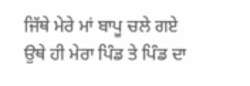ਜਿੱਥੇ ਮੇਰੇ ਮਾਂ ਬਾਪੂ ਚਲੇ ਗਏ ਉਥੇ ਹੀ ਮੇਰਾ ਪਿੰਡ ਤੇ ਪਿੰਡ ਦਾ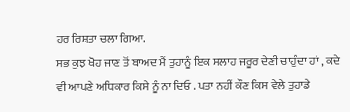ਹਰ ਰਿਸ਼ਤਾ ਚਲਾ ਗਿਆ.
ਸਭ ਕੁਝ ਖੋਹ ਜਾਣ ਤੋਂ ਬਾਅਦ ਮੈਂ ਤੁਹਾਨੂੰ ਇਕ ਸਲਾਹ ਜਰੂਰ ਦੇਣੀ ਚਾਹੁੰਦਾ ਹਾਂ , ਕਦੇ ਵੀ ਆਪਣੇ ਅਧਿਕਾਰ ਕਿਸੇ ਨੂੰ ਨਾ ਦਿਓ . ਪਤਾ ਨਹੀਂ ਕੌਣ ਕਿਸ ਵੇਲੇ ਤੁਹਾਡੇ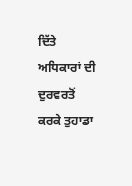ਦਿੱਤੇ ਅਧਿਕਾਰਾਂ ਦੀ ਦੁਰਵਰਤੋਂ ਕਰਕੇ ਤੁਹਾਡਾ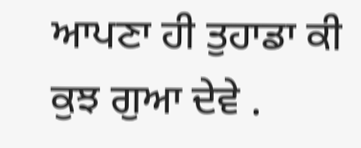ਆਪਣਾ ਹੀ ਤੁਹਾਡਾ ਕੀ ਕੁਝ ਗੁਆ ਦੇਵੇ .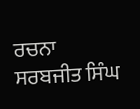ਰਚਨਾ
ਸਰਬਜੀਤ ਸਿੰਘ